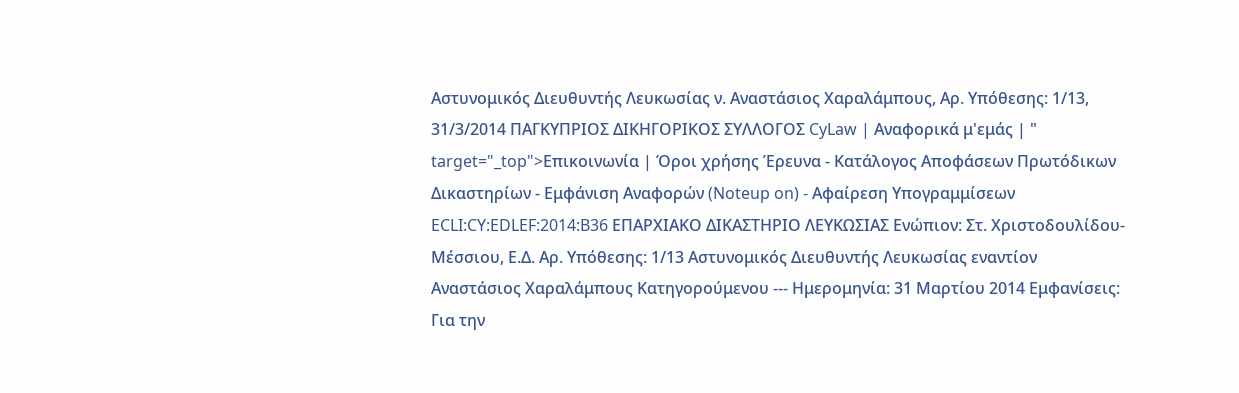Αστυνομικός Διευθυντής Λευκωσίας ν. Αναστάσιος Χαραλάμπους, Αρ. Υπόθεσης: 1/13, 31/3/2014 ΠΑΓΚΥΠΡΙΟΣ ΔΙΚΗΓΟΡΙΚΟΣ ΣΥΛΛΟΓΟΣ CyLaw | Αναφορικά μ'εμάς | " target="_top">Επικοινωνία | Όροι χρήσης Έρευνα - Κατάλογος Αποφάσεων Πρωτόδικων Δικαστηρίων - Εμφάνιση Αναφορών (Noteup on) - Αφαίρεση Υπογραμμίσεων ECLI:CY:EDLEF:2014:B36 ΕΠΑΡΧΙΑΚΟ ΔΙΚΑΣΤΗΡΙΟ ΛΕΥΚΩΣΙΑΣ Ενώπιον: Στ. Χριστοδουλίδου-Μέσσιου, Ε.Δ. Αρ. Υπόθεσης: 1/13 Αστυνομικός Διευθυντής Λευκωσίας εναντίον Αναστάσιος Χαραλάμπους Κατηγορούμενου --- Ημερομηνία: 31 Μαρτίου 2014 Εμφανίσεις: Για την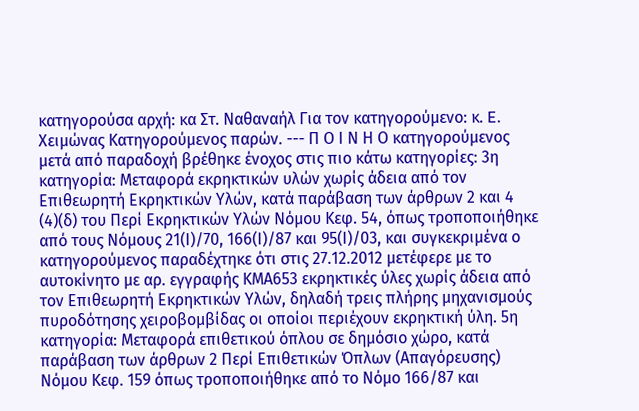κατηγορούσα αρχή: κα Στ. Ναθαναήλ Για τον κατηγορούμενο: κ. E. Χειμώνας Κατηγορούμενος παρών. --- Π Ο Ι Ν Η Ο κατηγορούμενος μετά από παραδοχή βρέθηκε ένοχος στις πιο κάτω κατηγορίες: 3η κατηγορία: Μεταφορά εκρηκτικών υλών χωρίς άδεια από τον Επιθεωρητή Εκρηκτικών Υλών, κατά παράβαση των άρθρων 2 και 4
(4)(δ) του Περί Εκρηκτικών Υλών Νόμου Κεφ. 54, όπως τροποποιήθηκε από τους Νόμους 21(Ι)/70, 166(Ι)/87 και 95(Ι)/03, και συγκεκριμένα ο κατηγορούμενος παραδέχτηκε ότι στις 27.12.2012 μετέφερε με το αυτοκίνητο με αρ. εγγραφής ΚΜΑ653 εκρηκτικές ύλες χωρίς άδεια από τον Επιθεωρητή Εκρηκτικών Υλών, δηλαδή τρεις πλήρης μηχανισμούς πυροδότησης χειροβομβίδας οι οποίοι περιέχουν εκρηκτική ύλη. 5η κατηγορία: Μεταφορά επιθετικού όπλου σε δημόσιο χώρο, κατά παράβαση των άρθρων 2 Περί Επιθετικών Όπλων (Απαγόρευσης) Νόμου Κεφ. 159 όπως τροποποιήθηκε από το Νόμο 166/87 και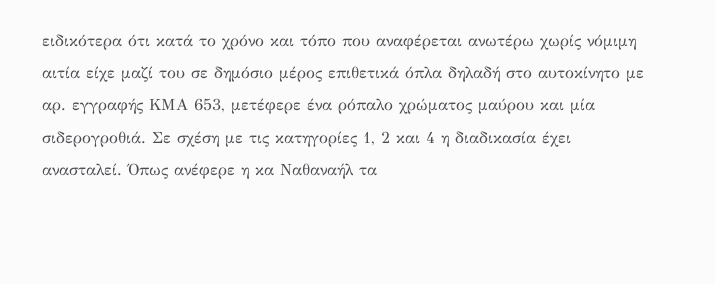ειδικότερα ότι κατά το χρόνο και τόπο που αναφέρεται ανωτέρω χωρίς νόμιμη αιτία είχε μαζί του σε δημόσιο μέρος επιθετικά όπλα δηλαδή στο αυτοκίνητο με αρ. εγγραφής ΚΜΑ 653, μετέφερε ένα ρόπαλο χρώματος μαύρου και μία σιδερογροθιά. Σε σχέση με τις κατηγορίες 1, 2 και 4 η διαδικασία έχει ανασταλεί. Όπως ανέφερε η κα Ναθαναήλ τα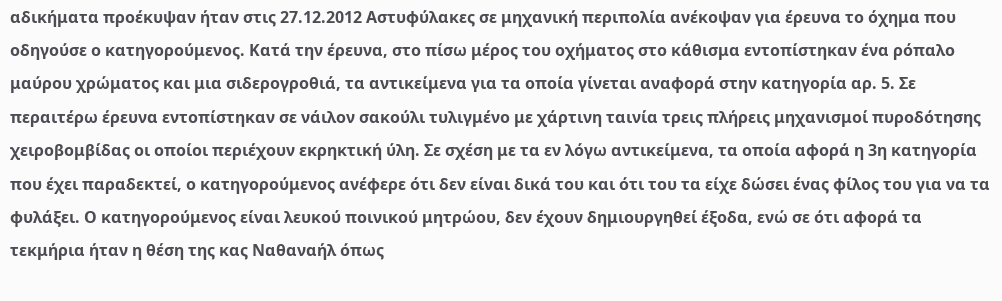αδικήματα προέκυψαν ήταν στις 27.12.2012 Αστυφύλακες σε μηχανική περιπολία ανέκοψαν για έρευνα το όχημα που οδηγούσε ο κατηγορούμενος. Κατά την έρευνα, στο πίσω μέρος του οχήματος στο κάθισμα εντοπίστηκαν ένα ρόπαλο μαύρου χρώματος και μια σιδερογροθιά, τα αντικείμενα για τα οποία γίνεται αναφορά στην κατηγορία αρ. 5. Σε περαιτέρω έρευνα εντοπίστηκαν σε νάιλον σακούλι τυλιγμένο με χάρτινη ταινία τρεις πλήρεις μηχανισμοί πυροδότησης χειροβομβίδας οι οποίοι περιέχουν εκρηκτική ύλη. Σε σχέση με τα εν λόγω αντικείμενα, τα οποία αφορά η 3η κατηγορία που έχει παραδεκτεί, ο κατηγορούμενος ανέφερε ότι δεν είναι δικά του και ότι του τα είχε δώσει ένας φίλος του για να τα φυλάξει. Ο κατηγορούμενος είναι λευκού ποινικού μητρώου, δεν έχουν δημιουργηθεί έξοδα, ενώ σε ότι αφορά τα τεκμήρια ήταν η θέση της κας Ναθαναήλ όπως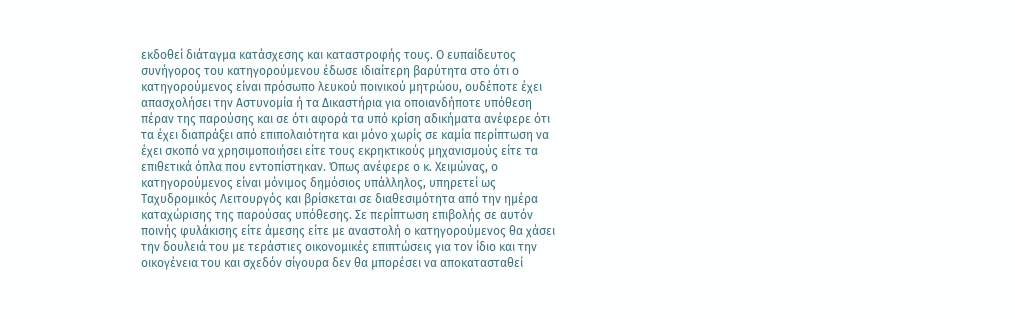εκδοθεί διάταγμα κατάσχεσης και καταστροφής τους. Ο ευπαίδευτος συνήγορος του κατηγορούμενου έδωσε ιδιαίτερη βαρύτητα στο ότι ο κατηγορούμενος είναι πρόσωπο λευκού ποινικού μητρώου, ουδέποτε έχει απασχολήσει την Αστυνομία ή τα Δικαστήρια για οποιανδήποτε υπόθεση πέραν της παρούσης και σε ότι αφορά τα υπό κρίση αδικήματα ανέφερε ότι τα έχει διαπράξει από επιπολαιότητα και μόνο χωρίς σε καμία περίπτωση να έχει σκοπό να χρησιμοποιήσει είτε τους εκρηκτικούς μηχανισμούς είτε τα επιθετικά όπλα που εντοπίστηκαν. Όπως ανέφερε ο κ. Χειμώνας, ο κατηγορούμενος είναι μόνιμος δημόσιος υπάλληλος, υπηρετεί ως Ταχυδρομικός Λειτουργός και βρίσκεται σε διαθεσιμότητα από την ημέρα καταχώρισης της παρούσας υπόθεσης. Σε περίπτωση επιβολής σε αυτόν ποινής φυλάκισης είτε άμεσης είτε με αναστολή ο κατηγορούμενος θα χάσει την δουλειά του με τεράστιες οικονομικές επιπτώσεις για τον ίδιο και την οικογένεια του και σχεδόν σίγουρα δεν θα μπορέσει να αποκατασταθεί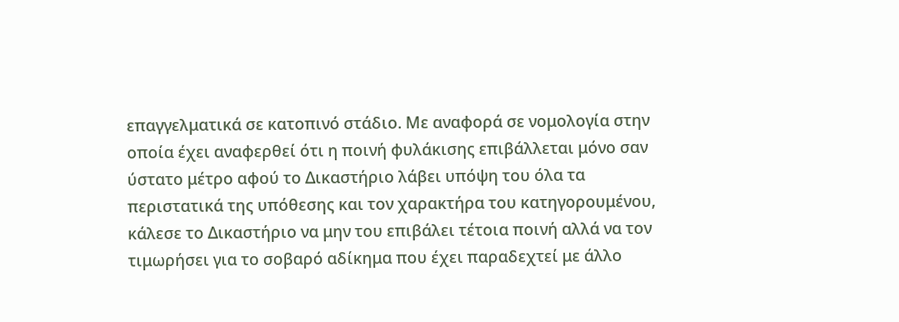επαγγελματικά σε κατοπινό στάδιο. Με αναφορά σε νομολογία στην οποία έχει αναφερθεί ότι η ποινή φυλάκισης επιβάλλεται μόνο σαν ύστατο μέτρο αφού το Δικαστήριο λάβει υπόψη του όλα τα περιστατικά της υπόθεσης και τον χαρακτήρα του κατηγορουμένου, κάλεσε το Δικαστήριο να μην του επιβάλει τέτοια ποινή αλλά να τον τιμωρήσει για το σοβαρό αδίκημα που έχει παραδεχτεί με άλλο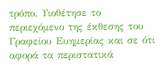τρόπο. Υιοθέτησε το περιεχόμενο της έκθεσης του Γραφείου Ευημερίας και σε ότι αφορά τα περιστατικά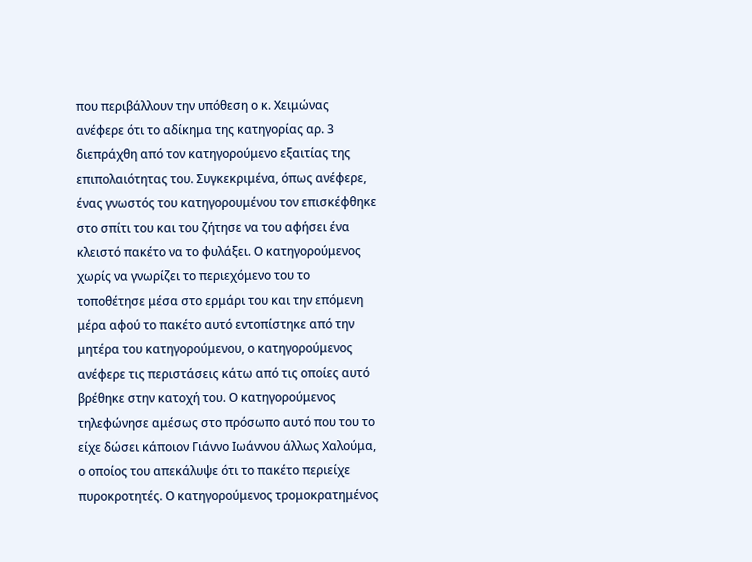που περιβάλλουν την υπόθεση ο κ. Χειμώνας ανέφερε ότι το αδίκημα της κατηγορίας αρ. 3 διεπράχθη από τον κατηγορούμενο εξαιτίας της επιπολαιότητας του. Συγκεκριμένα, όπως ανέφερε, ένας γνωστός του κατηγορουμένου τον επισκέφθηκε στο σπίτι του και του ζήτησε να του αφήσει ένα κλειστό πακέτο να το φυλάξει. Ο κατηγορούμενος χωρίς να γνωρίζει το περιεχόμενο του το τοποθέτησε μέσα στο ερμάρι του και την επόμενη μέρα αφού το πακέτο αυτό εντοπίστηκε από την μητέρα του κατηγορούμενου, ο κατηγορούμενος ανέφερε τις περιστάσεις κάτω από τις οποίες αυτό βρέθηκε στην κατοχή του. Ο κατηγορούμενος τηλεφώνησε αμέσως στο πρόσωπο αυτό που του το είχε δώσει κάποιον Γιάννο Ιωάννου άλλως Χαλούμα, ο οποίος του απεκάλυψε ότι το πακέτο περιείχε πυροκροτητές. Ο κατηγορούμενος τρομοκρατημένος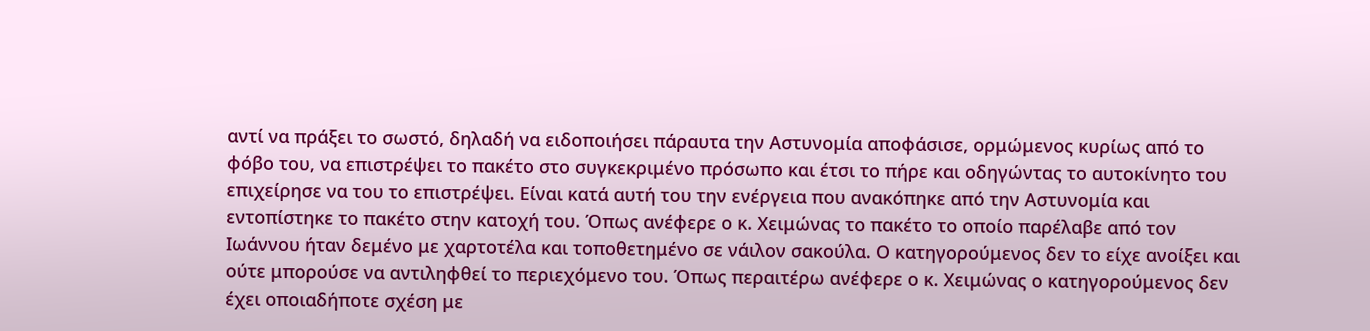αντί να πράξει το σωστό, δηλαδή να ειδοποιήσει πάραυτα την Αστυνομία αποφάσισε, ορμώμενος κυρίως από το φόβο του, να επιστρέψει το πακέτο στο συγκεκριμένο πρόσωπο και έτσι το πήρε και οδηγώντας το αυτοκίνητο του επιχείρησε να του το επιστρέψει. Είναι κατά αυτή του την ενέργεια που ανακόπηκε από την Αστυνομία και εντοπίστηκε το πακέτο στην κατοχή του. Όπως ανέφερε ο κ. Χειμώνας το πακέτο το οποίο παρέλαβε από τον Ιωάννου ήταν δεμένο με χαρτοτέλα και τοποθετημένο σε νάιλον σακούλα. Ο κατηγορούμενος δεν το είχε ανοίξει και ούτε μπορούσε να αντιληφθεί το περιεχόμενο του. Όπως περαιτέρω ανέφερε ο κ. Χειμώνας ο κατηγορούμενος δεν έχει οποιαδήποτε σχέση με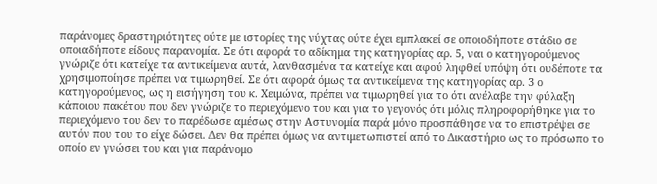παράνομες δραστηριότητες ούτε με ιστορίες της νύχτας ούτε έχει εμπλακεί σε οποιοδήποτε στάδιο σε οποιαδήποτε είδους παρανομία. Σε ότι αφορά το αδίκημα της κατηγορίας αρ. 5, ναι ο κατηγορούμενος γνώριζε ότι κατείχε τα αντικείμενα αυτά, λανθασμένα τα κατείχε και αφού ληφθεί υπόψη ότι ουδέποτε τα χρησιμοποίησε πρέπει να τιμωρηθεί. Σε ότι αφορά όμως τα αντικείμενα της κατηγορίας αρ. 3 ο κατηγορούμενος, ως η εισήγηση του κ. Χειμώνα, πρέπει να τιμωρηθεί για το ότι ανέλαβε την φύλαξη κάποιου πακέτου που δεν γνώριζε το περιεχόμενο του και για το γεγονός ότι μόλις πληροφορήθηκε για το περιεχόμενο του δεν το παρέδωσε αμέσως στην Αστυνομία παρά μόνο προσπάθησε να το επιστρέψει σε αυτόν που του το είχε δώσει. Δεν θα πρέπει όμως να αντιμετωπιστεί από το Δικαστήριο ως το πρόσωπο το οποίο εν γνώσει του και για παράνομο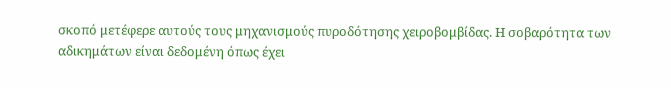σκοπό μετέφερε αυτούς τους μηχανισμούς πυροδότησης χειροβομβίδας. Η σοβαρότητα των αδικημάτων είναι δεδομένη όπως έχει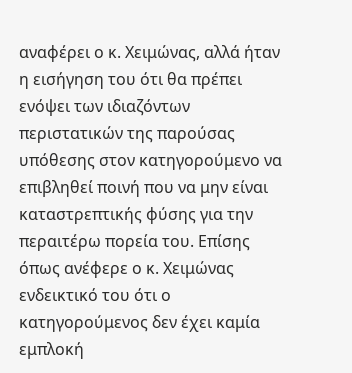αναφέρει ο κ. Χειμώνας, αλλά ήταν η εισήγηση του ότι θα πρέπει ενόψει των ιδιαζόντων περιστατικών της παρούσας υπόθεσης στον κατηγορούμενο να επιβληθεί ποινή που να μην είναι καταστρεπτικής φύσης για την περαιτέρω πορεία του. Επίσης όπως ανέφερε ο κ. Χειμώνας ενδεικτικό του ότι ο κατηγορούμενος δεν έχει καμία εμπλοκή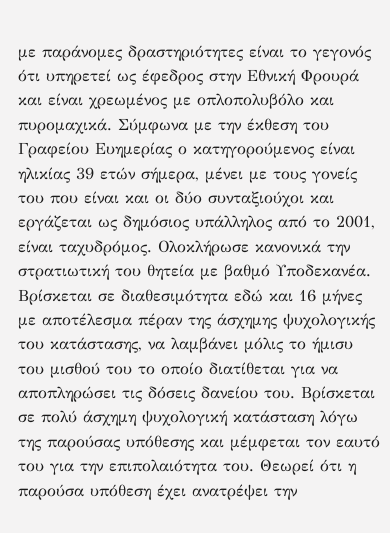με παράνομες δραστηριότητες είναι το γεγονός ότι υπηρετεί ως έφεδρος στην Εθνική Φρουρά και είναι χρεωμένος με οπλοπολυβόλο και πυρομαχικά. Σύμφωνα με την έκθεση του Γραφείου Ευημερίας ο κατηγορούμενος είναι ηλικίας 39 ετών σήμερα, μένει με τους γονείς του που είναι και οι δύο συνταξιούχοι και εργάζεται ως δημόσιος υπάλληλος από το 2001, είναι ταχυδρόμος. Ολοκλήρωσε κανονικά την στρατιωτική του θητεία με βαθμό Υποδεκανέα. Βρίσκεται σε διαθεσιμότητα εδώ και 16 μήνες με αποτέλεσμα πέραν της άσχημης ψυχολογικής του κατάστασης, να λαμβάνει μόλις το ήμισυ του μισθού του το οποίο διατίθεται για να αποπληρώσει τις δόσεις δανείου του. Βρίσκεται σε πολύ άσχημη ψυχολογική κατάσταση λόγω της παρούσας υπόθεσης και μέμφεται τον εαυτό του για την επιπολαιότητα του. Θεωρεί ότι η παρούσα υπόθεση έχει ανατρέψει την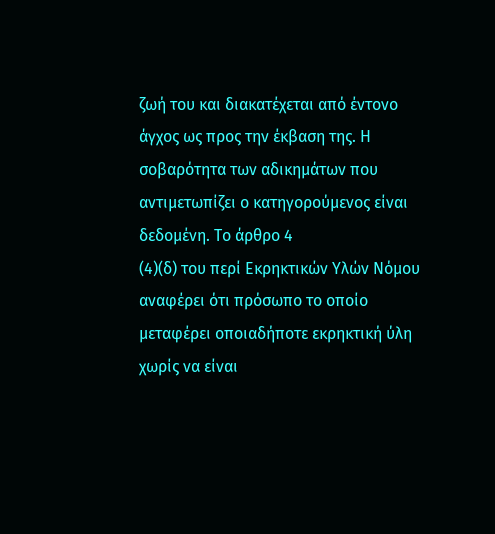ζωή του και διακατέχεται από έντονο άγχος ως προς την έκβαση της. Η σοβαρότητα των αδικημάτων που αντιμετωπίζει ο κατηγορούμενος είναι δεδομένη. Το άρθρο 4
(4)(δ) του περί Εκρηκτικών Υλών Νόμου αναφέρει ότι πρόσωπο το οποίο μεταφέρει οποιαδήποτε εκρηκτική ύλη χωρίς να είναι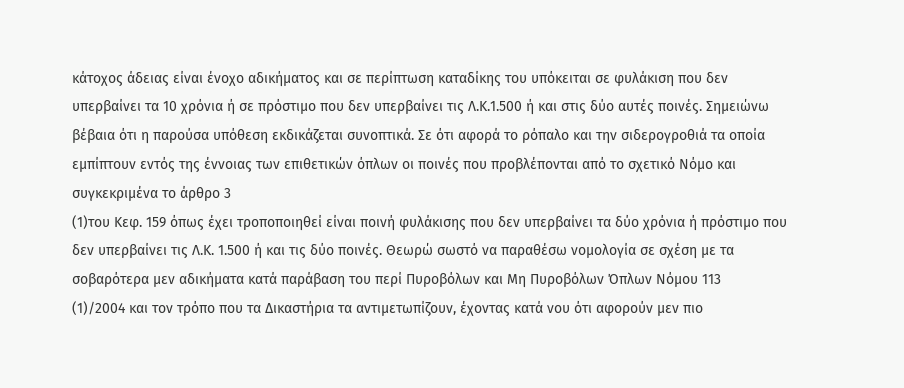κάτοχος άδειας είναι ένοχο αδικήματος και σε περίπτωση καταδίκης του υπόκειται σε φυλάκιση που δεν υπερβαίνει τα 10 χρόνια ή σε πρόστιμο που δεν υπερβαίνει τις Λ.Κ.1.500 ή και στις δύο αυτές ποινές. Σημειώνω βέβαια ότι η παρούσα υπόθεση εκδικάζεται συνοπτικά. Σε ότι αφορά το ρόπαλο και την σιδερογροθιά τα οποία εμπίπτουν εντός της έννοιας των επιθετικών όπλων οι ποινές που προβλέπονται από το σχετικό Νόμο και συγκεκριμένα το άρθρο 3
(1)του Κεφ. 159 όπως έχει τροποποιηθεί είναι ποινή φυλάκισης που δεν υπερβαίνει τα δύο χρόνια ή πρόστιμο που δεν υπερβαίνει τις Λ.Κ. 1.500 ή και τις δύο ποινές. Θεωρώ σωστό να παραθέσω νομολογία σε σχέση με τα σοβαρότερα μεν αδικήματα κατά παράβαση του περί Πυροβόλων και Μη Πυροβόλων Όπλων Νόμου 113
(1)/2004 και τον τρόπο που τα Δικαστήρια τα αντιμετωπίζουν, έχοντας κατά νου ότι αφορούν μεν πιο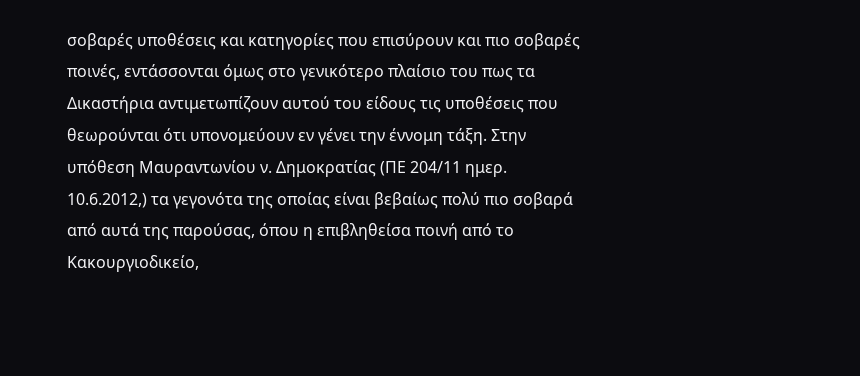σοβαρές υποθέσεις και κατηγορίες που επισύρουν και πιο σοβαρές ποινές, εντάσσονται όμως στο γενικότερο πλαίσιο του πως τα Δικαστήρια αντιμετωπίζουν αυτού του είδους τις υποθέσεις που θεωρούνται ότι υπονομεύουν εν γένει την έννομη τάξη. Στην υπόθεση Μαυραντωνίου ν. Δημοκρατίας (ΠΕ 204/11 ημερ. 10.6.2012,) τα γεγονότα της οποίας είναι βεβαίως πολύ πιο σοβαρά από αυτά της παρούσας, όπου η επιβληθείσα ποινή από το Κακουργιοδικείο,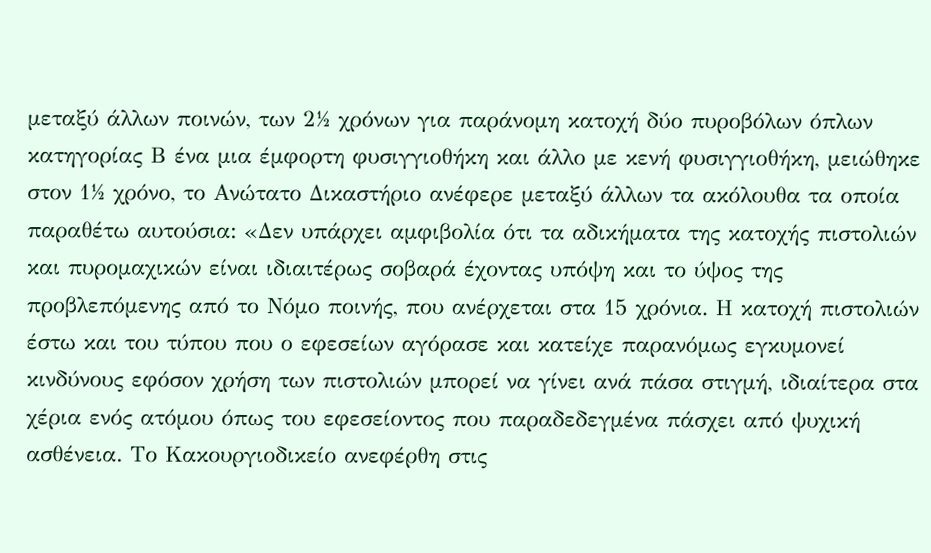μεταξύ άλλων ποινών, των 2½ χρόνων για παράνομη κατοχή δύο πυροβόλων όπλων κατηγορίας Β ένα μια έμφορτη φυσιγγιοθήκη και άλλο με κενή φυσιγγιοθήκη, μειώθηκε στον 1½ χρόνο, το Ανώτατο Δικαστήριο ανέφερε μεταξύ άλλων τα ακόλουθα τα οποία παραθέτω αυτούσια: «Δεν υπάρχει αμφιβολία ότι τα αδικήματα της κατοχής πιστολιών και πυρομαχικών είναι ιδιαιτέρως σοβαρά έχοντας υπόψη και το ύψος της προβλεπόμενης από το Νόμο ποινής, που ανέρχεται στα 15 χρόνια. Η κατοχή πιστολιών έστω και του τύπου που ο εφεσείων αγόρασε και κατείχε παρανόμως εγκυμονεί κινδύνους εφόσον χρήση των πιστολιών μπορεί να γίνει ανά πάσα στιγμή, ιδιαίτερα στα χέρια ενός ατόμου όπως του εφεσείοντος που παραδεδεγμένα πάσχει από ψυχική ασθένεια. Το Κακουργιοδικείο ανεφέρθη στις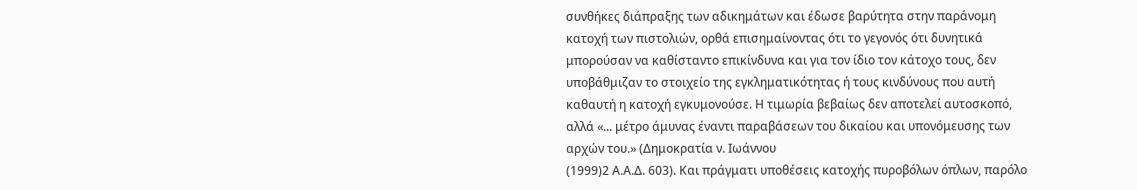συνθήκες διάπραξης των αδικημάτων και έδωσε βαρύτητα στην παράνομη κατοχή των πιστολιών, ορθά επισημαίνοντας ότι το γεγονός ότι δυνητικά μπορούσαν να καθίσταντο επικίνδυνα και για τον ίδιο τον κάτοχο τους, δεν υποβάθμιζαν το στοιχείο της εγκληματικότητας ή τους κινδύνους που αυτή καθαυτή η κατοχή εγκυμονούσε. Η τιμωρία βεβαίως δεν αποτελεί αυτοσκοπό, αλλά «... μέτρο άμυνας έναντι παραβάσεων του δικαίου και υπονόμευσης των αρχών του.» (Δημοκρατία ν. Ιωάννου
(1999)2 Α.Α.Δ. 603). Και πράγματι υποθέσεις κατοχής πυροβόλων όπλων, παρόλο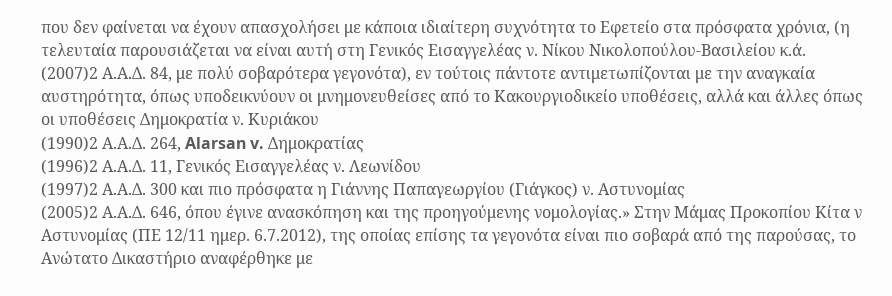που δεν φαίνεται να έχουν απασχολήσει με κάποια ιδιαίτερη συχνότητα το Εφετείο στα πρόσφατα χρόνια, (η τελευταία παρουσιάζεται να είναι αυτή στη Γενικός Εισαγγελέας ν. Νίκου Νικολοπούλου-Βασιλείου κ.ά.
(2007)2 Α.Α.Δ. 84, με πολύ σοβαρότερα γεγονότα), εν τούτοις πάντοτε αντιμετωπίζονται με την αναγκαία αυστηρότητα, όπως υποδεικνύουν οι μνημονευθείσες από το Κακουργιοδικείο υποθέσεις, αλλά και άλλες όπως οι υποθέσεις Δημοκρατία ν. Κυριάκου
(1990)2 Α.Α.Δ. 264, Alarsan v. Δημοκρατίας
(1996)2 Α.Α.Δ. 11, Γενικός Εισαγγελέας ν. Λεωνίδου
(1997)2 Α.Α.Δ. 300 και πιο πρόσφατα η Γιάννης Παπαγεωργίου (Γιάγκος) ν. Αστυνομίας
(2005)2 Α.Α.Δ. 646, όπου έγινε ανασκόπηση και της προηγούμενης νομολογίας.» Στην Μάμας Προκοπίου Κίτα ν Αστυνομίας (ΠΕ 12/11 ημερ. 6.7.2012), της οποίας επίσης τα γεγονότα είναι πιο σοβαρά από της παρούσας, το Ανώτατο Δικαστήριο αναφέρθηκε με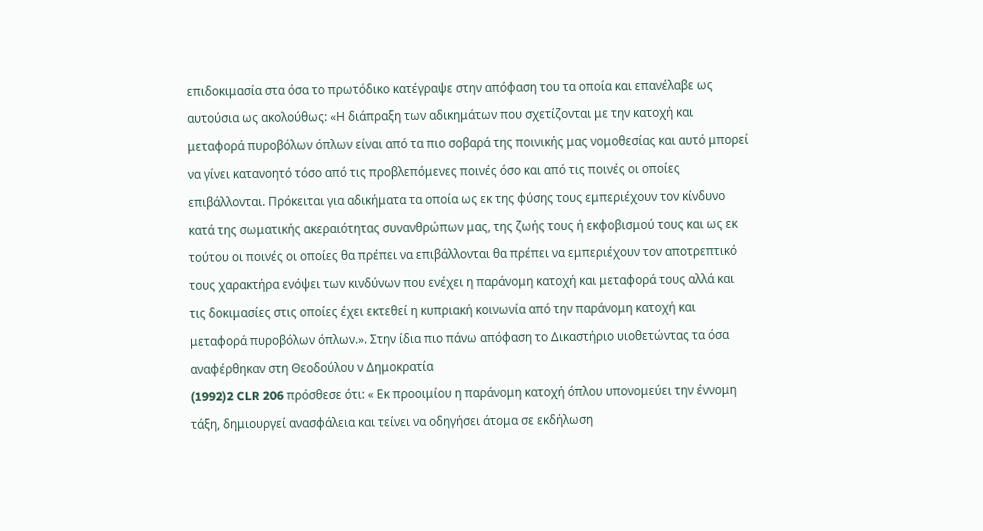επιδοκιμασία στα όσα το πρωτόδικο κατέγραψε στην απόφαση του τα οποία και επανέλαβε ως αυτούσια ως ακολούθως: «Η διάπραξη των αδικημάτων που σχετίζονται με την κατοχή και μεταφορά πυροβόλων όπλων είναι από τα πιο σοβαρά της ποινικής μας νομοθεσίας και αυτό μπορεί να γίνει κατανοητό τόσο από τις προβλεπόμενες ποινές όσο και από τις ποινές οι οποίες επιβάλλονται. Πρόκειται για αδικήματα τα οποία ως εκ της φύσης τους εμπεριέχουν τον κίνδυνο κατά της σωματικής ακεραιότητας συνανθρώπων μας, της ζωής τους ή εκφοβισμού τους και ως εκ τούτου οι ποινές οι οποίες θα πρέπει να επιβάλλονται θα πρέπει να εμπεριέχουν τον αποτρεπτικό τους χαρακτήρα ενόψει των κινδύνων που ενέχει η παράνομη κατοχή και μεταφορά τους αλλά και τις δοκιμασίες στις οποίες έχει εκτεθεί η κυπριακή κοινωνία από την παράνομη κατοχή και μεταφορά πυροβόλων όπλων.». Στην ίδια πιο πάνω απόφαση το Δικαστήριο υιοθετώντας τα όσα αναφέρθηκαν στη Θεοδούλου ν Δημοκρατία
(1992)2 CLR 206 πρόσθεσε ότι: « Εκ προοιμίου η παράνομη κατοχή όπλου υπονομεύει την έννομη τάξη, δημιουργεί ανασφάλεια και τείνει να οδηγήσει άτομα σε εκδήλωση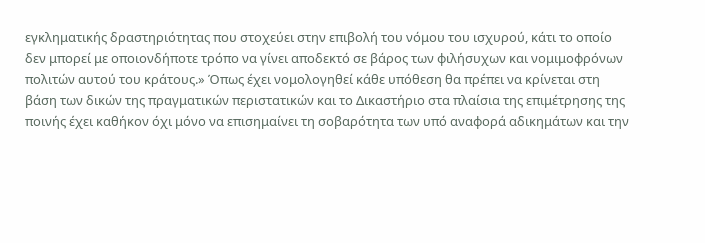εγκληματικής δραστηριότητας που στοχεύει στην επιβολή του νόμου του ισχυρού, κάτι το οποίο δεν μπορεί με οποιονδήποτε τρόπο να γίνει αποδεκτό σε βάρος των φιλήσυχων και νομιμοφρόνων πολιτών αυτού του κράτους.» Όπως έχει νομολογηθεί κάθε υπόθεση θα πρέπει να κρίνεται στη βάση των δικών της πραγματικών περιστατικών και το Δικαστήριο στα πλαίσια της επιμέτρησης της ποινής έχει καθήκον όχι μόνο να επισημαίνει τη σοβαρότητα των υπό αναφορά αδικημάτων και την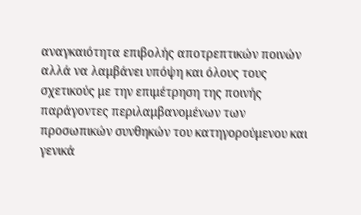αναγκαιότητα επιβολής αποτρεπτικών ποινών αλλά να λαμβάνει υπόψη και όλους τους σχετικούς με την επιμέτρηση της ποινής παράγοντες περιλαμβανομένων των προσωπικών συνθηκών του κατηγορούμενου και γενικά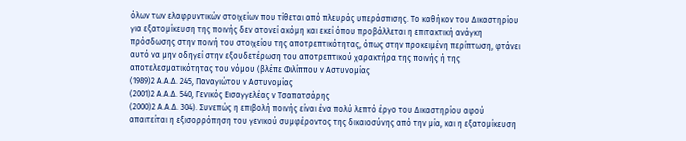όλων των ελαφρυντικών στοιχείων που τίθεται από πλευράς υπεράσπισης. Το καθήκον του Δικαστηρίου για εξατομίκευση της ποινής δεν ατονεί ακόμη και εκεί όπου προβάλλεται η επιτακτική ανάγκη πρόσδωσης στην ποινή του στοιχείου της αποτρεπτικότητας, όπως στην προκειμένη περίπτωση, φτάνει αυτό να μην οδηγεί στην εξουδετέρωση του αποτρεπτικού χαρακτήρα της ποινής ή της αποτελεσματικότητας του νόμου (βλέπε Φιλίππου ν Αστυνομίας
(1989)2 Α.Α.Δ. 245, Παναγιώτου ν Αστυνομίας
(2001)2 Α.Α.Δ. 540, Γενικός Εισαγγελέας ν Τσαπατσάρης
(2000)2 Α.Α.Δ. 304). Συνεπώς η επιβολή ποινής είναι ένα πολύ λεπτό έργο του Δικαστηρίου αφού απαιτείται η εξισορρόπηση του γενικού συμφέροντος της δικαιοσύνης από την μία, και η εξατομίκευση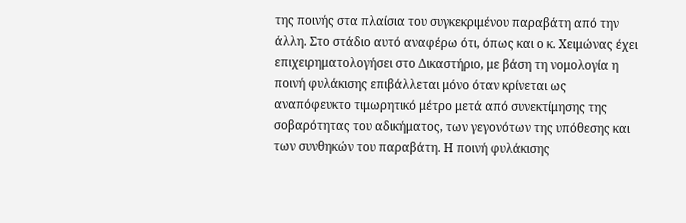της ποινής στα πλαίσια του συγκεκριμένου παραβάτη από την άλλη. Στο στάδιο αυτό αναφέρω ότι, όπως και ο κ. Χειμώνας έχει επιχειρηματολογήσει στο Δικαστήριο, με βάση τη νομολογία η ποινή φυλάκισης επιβάλλεται μόνο όταν κρίνεται ως αναπόφευκτο τιμωρητικό μέτρο μετά από συνεκτίμησης της σοβαρότητας του αδικήματος, των γεγονότων της υπόθεσης και των συνθηκών του παραβάτη. Η ποινή φυλάκισης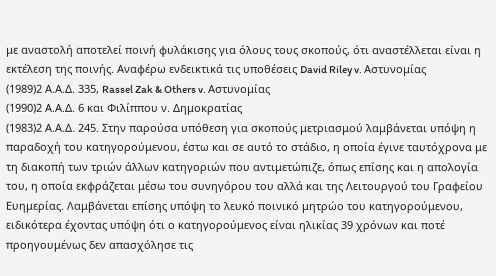με αναστολή αποτελεί ποινή φυλάκισης για όλους τους σκοπούς, ότι αναστέλλεται είναι η εκτέλεση της ποινής. Αναφέρω ενδεικτικά τις υποθέσεις David Riley v. Αστυνομίας
(1989)2 Α.Α.Δ. 335, Rassel Zak & Others v. Αστυνομίας
(1990)2 Α.Α.Δ. 6 και Φιλίππου ν. Δημοκρατίας
(1983)2 Α.Α.Δ. 245. Στην παρούσα υπόθεση για σκοπούς μετριασμού λαμβάνεται υπόψη η παραδοχή του κατηγορούμενου, έστω και σε αυτό το στάδιο, η οποία έγινε ταυτόχρονα με τη διακοπή των τριών άλλων κατηγοριών που αντιμετώπιζε, όπως επίσης και η απολογία του, η οποία εκφράζεται μέσω του συνηγόρου του αλλά και της Λειτουργού του Γραφείου Ευημερίας. Λαμβάνεται επίσης υπόψη το λευκό ποινικό μητρώο του κατηγορούμενου, ειδικότερα έχοντας υπόψη ότι ο κατηγορούμενος είναι ηλικίας 39 χρόνων και ποτέ προηγουμένως δεν απασχόλησε τις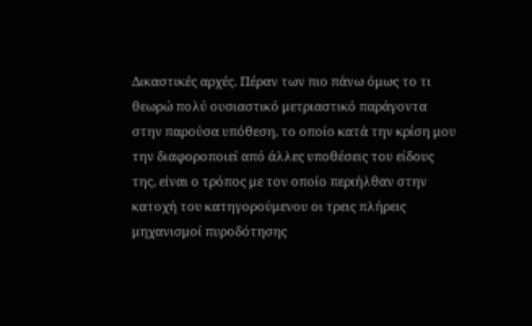Δικαστικές αρχές. Πέραν των πιο πάνω όμως το τι θεωρώ πολύ ουσιαστικό μετριαστικό παράγοντα στην παρούσα υπόθεση, το οποίο κατά την κρίση μου την διαφοροποιεί από άλλες υποθέσεις του είδους της, είναι ο τρόπος με τον οποίο περιήλθαν στην κατοχή του κατηγορούμενου οι τρεις πλήρεις μηχανισμοί πυροδότησης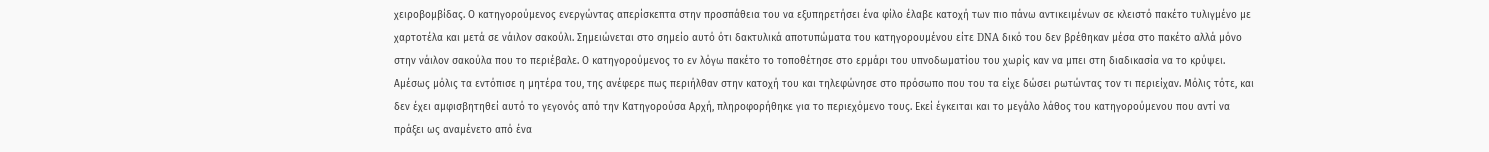χειροβομβίδας. Ο κατηγορούμενος ενεργώντας απερίσκεπτα στην προσπάθεια του να εξυπηρετήσει ένα φίλο έλαβε κατοχή των πιο πάνω αντικειμένων σε κλειστό πακέτο τυλιγμένο με χαρτοτέλα και μετά σε νάιλον σακούλι. Σημειώνεται στο σημείο αυτό ότι δακτυλικά αποτυπώματα του κατηγορουμένου είτε DNA δικό του δεν βρέθηκαν μέσα στο πακέτο αλλά μόνο στην νάιλον σακούλα που το περιέβαλε. Ο κατηγορούμενος το εν λόγω πακέτο το τοποθέτησε στο ερμάρι του υπνοδωματίου του χωρίς καν να μπει στη διαδικασία να το κρύψει. Αμέσως μόλις τα εντόπισε η μητέρα του, της ανέφερε πως περιήλθαν στην κατοχή του και τηλεφώνησε στο πρόσωπο που του τα είχε δώσει ρωτώντας τον τι περιείχαν. Μόλις τότε, και δεν έχει αμφισβητηθεί αυτό το γεγονός από την Κατηγορούσα Αρχή, πληροφορήθηκε για το περιεχόμενο τους. Εκεί έγκειται και το μεγάλο λάθος του κατηγορούμενου που αντί να πράξει ως αναμένετο από ένα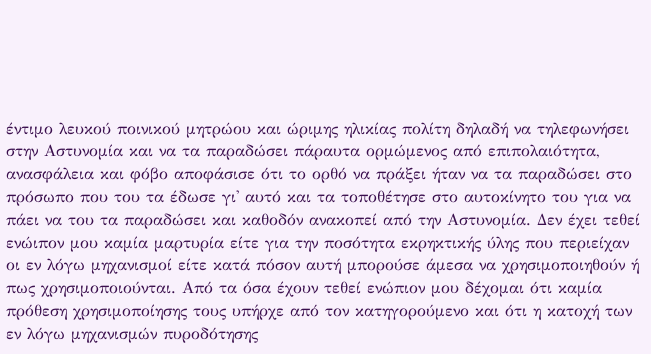έντιμο λευκού ποινικού μητρώου και ώριμης ηλικίας πολίτη δηλαδή να τηλεφωνήσει στην Αστυνομία και να τα παραδώσει πάραυτα ορμώμενος από επιπολαιότητα, ανασφάλεια και φόβο αποφάσισε ότι το ορθό να πράξει ήταν να τα παραδώσει στο πρόσωπο που του τα έδωσε γι' αυτό και τα τοποθέτησε στο αυτοκίνητο του για να πάει να του τα παραδώσει και καθοδόν ανακοπεί από την Αστυνομία. Δεν έχει τεθεί ενώιπον μου καμία μαρτυρία είτε για την ποσότητα εκρηκτικής ύλης που περιείχαν οι εν λόγω μηχανισμοί είτε κατά πόσον αυτή μπορούσε άμεσα να χρησιμοποιηθούν ή πως χρησιμοποιούνται. Από τα όσα έχουν τεθεί ενώπιον μου δέχομαι ότι καμία πρόθεση χρησιμοποίησης τους υπήρχε από τον κατηγορούμενο και ότι η κατοχή των εν λόγω μηχανισμών πυροδότησης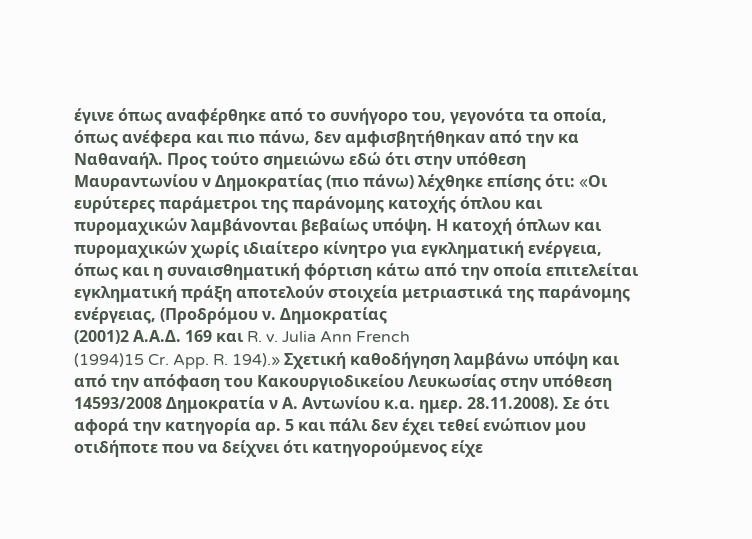έγινε όπως αναφέρθηκε από το συνήγορο του, γεγονότα τα οποία, όπως ανέφερα και πιο πάνω, δεν αμφισβητήθηκαν από την κα Ναθαναήλ. Προς τούτο σημειώνω εδώ ότι στην υπόθεση Μαυραντωνίου ν Δημοκρατίας (πιο πάνω) λέχθηκε επίσης ότι: «Oι ευρύτερες παράμετροι της παράνομης κατοχής όπλου και πυρομαχικών λαμβάνονται βεβαίως υπόψη. Η κατοχή όπλων και πυρομαχικών χωρίς ιδιαίτερο κίνητρο για εγκληματική ενέργεια, όπως και η συναισθηματική φόρτιση κάτω από την οποία επιτελείται εγκληματική πράξη αποτελούν στοιχεία μετριαστικά της παράνομης ενέργειας, (Προδρόμου ν. Δημοκρατίας
(2001)2 Α.Α.Δ. 169 και R. v. Julia Ann French
(1994)15 Cr. App. R. 194).» Σχετική καθοδήγηση λαμβάνω υπόψη και από την απόφαση του Κακουργιοδικείου Λευκωσίας στην υπόθεση 14593/2008 Δημοκρατία ν Α. Αντωνίου κ.α. ημερ. 28.11.2008). Σε ότι αφορά την κατηγορία αρ. 5 και πάλι δεν έχει τεθεί ενώπιον μου οτιδήποτε που να δείχνει ότι κατηγορούμενος είχε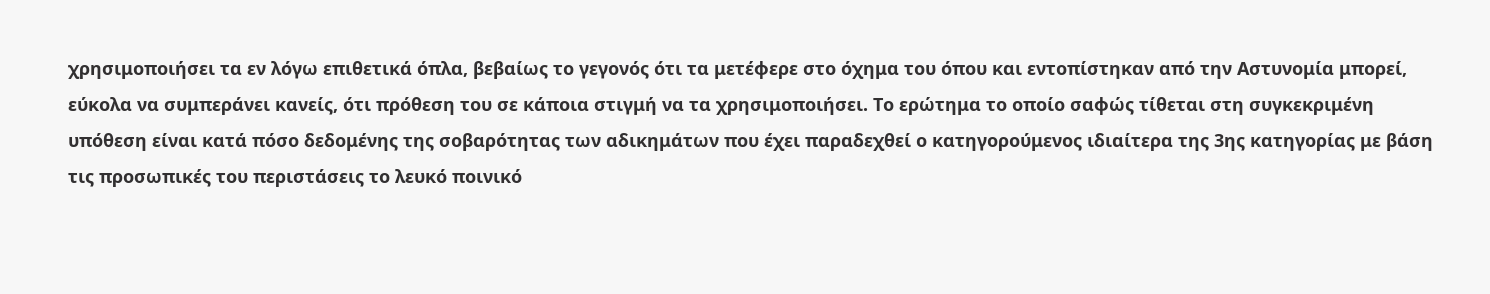χρησιμοποιήσει τα εν λόγω επιθετικά όπλα, βεβαίως το γεγονός ότι τα μετέφερε στο όχημα του όπου και εντοπίστηκαν από την Αστυνομία μπορεί, εύκολα να συμπεράνει κανείς, ότι πρόθεση του σε κάποια στιγμή να τα χρησιμοποιήσει. Το ερώτημα το οποίο σαφώς τίθεται στη συγκεκριμένη υπόθεση είναι κατά πόσο δεδομένης της σοβαρότητας των αδικημάτων που έχει παραδεχθεί ο κατηγορούμενος ιδιαίτερα της 3ης κατηγορίας με βάση τις προσωπικές του περιστάσεις το λευκό ποινικό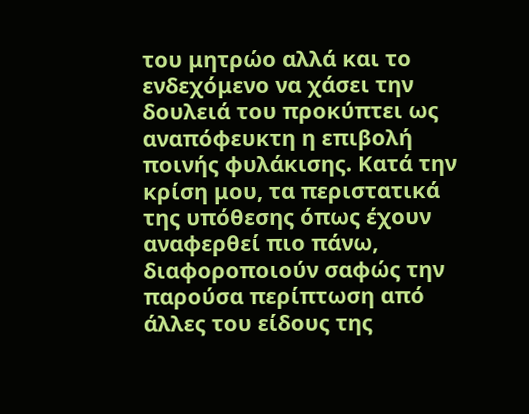του μητρώο αλλά και το ενδεχόμενο να χάσει την δουλειά του προκύπτει ως αναπόφευκτη η επιβολή ποινής φυλάκισης. Κατά την κρίση μου, τα περιστατικά της υπόθεσης όπως έχουν αναφερθεί πιο πάνω, διαφοροποιούν σαφώς την παρούσα περίπτωση από άλλες του είδους της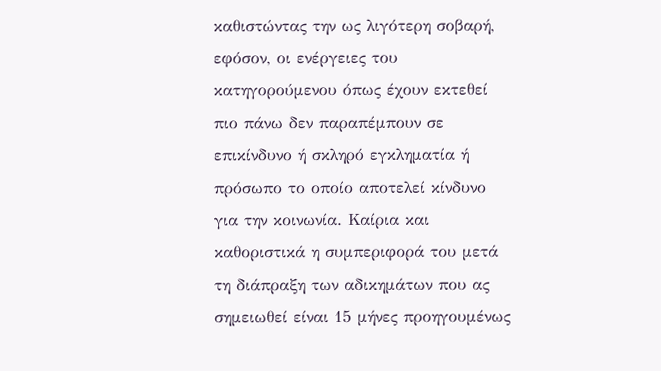καθιστώντας την ως λιγότερη σοβαρή, εφόσον, οι ενέργειες του κατηγορούμενου όπως έχουν εκτεθεί πιο πάνω δεν παραπέμπουν σε επικίνδυνο ή σκληρό εγκληματία ή πρόσωπο το οποίο αποτελεί κίνδυνο για την κοινωνία. Καίρια και καθοριστικά η συμπεριφορά του μετά τη διάπραξη των αδικημάτων που ας σημειωθεί είναι 15 μήνες προηγουμένως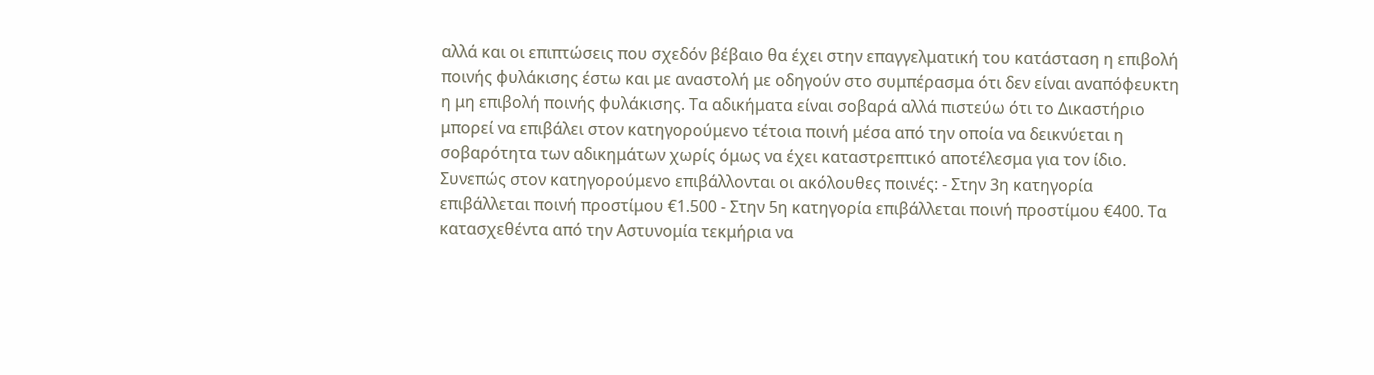αλλά και οι επιπτώσεις που σχεδόν βέβαιο θα έχει στην επαγγελματική του κατάσταση η επιβολή ποινής φυλάκισης έστω και με αναστολή με οδηγούν στο συμπέρασμα ότι δεν είναι αναπόφευκτη η μη επιβολή ποινής φυλάκισης. Τα αδικήματα είναι σοβαρά αλλά πιστεύω ότι το Δικαστήριο μπορεί να επιβάλει στον κατηγορούμενο τέτοια ποινή μέσα από την οποία να δεικνύεται η σοβαρότητα των αδικημάτων χωρίς όμως να έχει καταστρεπτικό αποτέλεσμα για τον ίδιο. Συνεπώς στον κατηγορούμενο επιβάλλονται οι ακόλουθες ποινές: - Στην 3η κατηγορία επιβάλλεται ποινή προστίμου €1.500 - Στην 5η κατηγορία επιβάλλεται ποινή προστίμου €400. Τα κατασχεθέντα από την Αστυνομία τεκμήρια να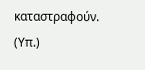καταστραφούν. (Υπ.)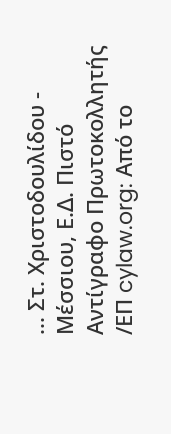... Στ. Χριστοδουλίδου - Μέσσιου, Ε.Δ. Πιστό Αντίγραφο Πρωτοκολλητής /ΕΠ cylaw.org: Από το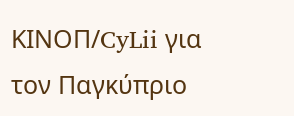ΚΙΝOΠ/CyLii για τον Παγκύπριο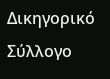Δικηγορικό Σύλλογο